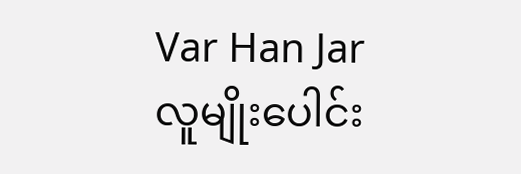Var Han Jar
လူမျိုးပေါင်း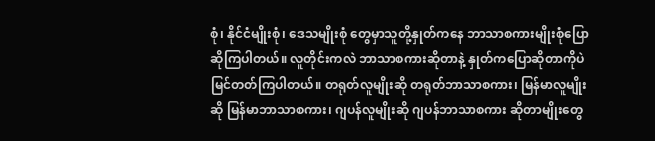စုံ၊ နိုင်ငံမျိုးစုံ၊ ဒေသမျိုးစုံ တွေမှာသူတို့နှုတ်ကနေ ဘာသာစကားမျိုးစုံပြောဆိုကြပါတယ်။ လူတိုင်းကလဲ ဘာသာစကားဆိုတာနဲ့ နှုတ်ကပြောဆိုတာကိုပဲ မြင်တတ်ကြပါတယ်။ တရုတ်လူမျိုးဆို တရုတ်ဘာသာစကား၊ မြန်မာလူမျိုးဆို မြန်မာဘာသာစကား၊ ဂျပန်လူမျိုးဆို ဂျပန်ဘာသာစကား ဆိုတာမျိုးတွေ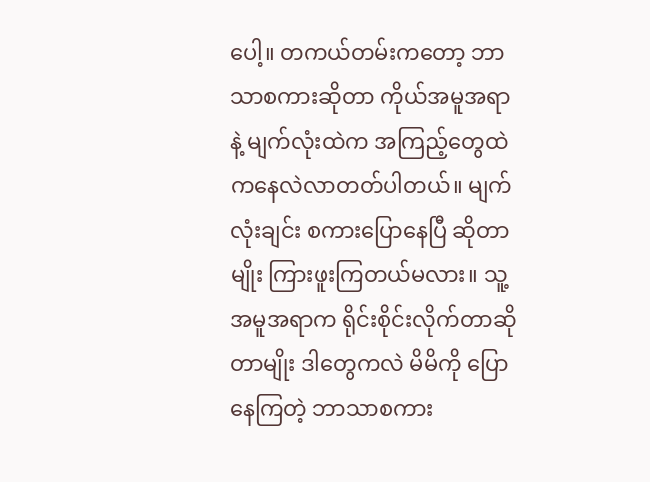ပေါ့။ တကယ်တမ်းကတော့ ဘာသာစကားဆိုတာ ကိုယ်အမူအရာနဲ့ မျက်လုံးထဲက အကြည့်တွေထဲကနေလဲလာတတ်ပါတယ်။ မျက်လုံးချင်း စကားပြောနေပြီ ဆိုတာမျိုး ကြားဖူးကြတယ်မလား။ သူ့အမူအရာက ရိုင်းစိုင်းလိုက်တာဆိုတာမျိုး ဒါတွေကလဲ မိမိကို ပြောနေကြတဲ့ ဘာသာစကား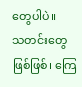တွေပါပဲ။
သတင်းတွေဖြစ်ဖြစ်၊ ကြေ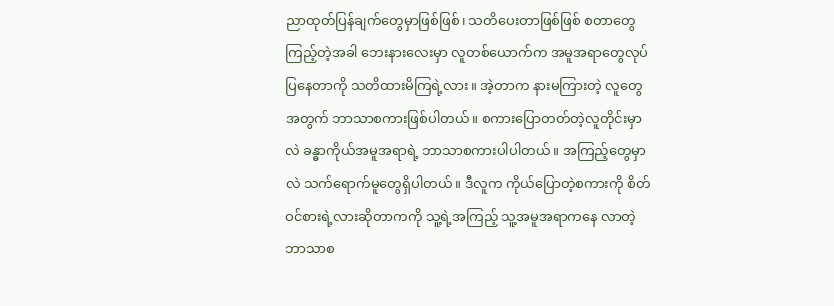ညာထုတ်ပြန်ချက်တွေမှာဖြစ်ဖြစ်၊ သတိပေးတာဖြစ်ဖြစ် စတာတွေကြည့်တဲ့အခါ ဘေးနားလေးမှာ လူတစ်ယောက်က အမူအရာတွေလုပ်ပြနေတာကို သတိထားမိကြရဲ့လား။ အဲ့တာက နားမကြားတဲ့ လူတွေအတွက် ဘာသာစကားဖြစ်ပါတယ်။ စကားပြောတတ်တဲ့လူတိုင်းမှာလဲ ခန္ဓာကိုယ်အမူအရာရဲ့ ဘာသာစကားပါပါတယ်။ အကြည့်တွေမှာလဲ သက်ရောက်မူတွေရှိပါတယ်။ ဒီလူက ကိုယ်ပြောတဲ့စကားကို စိတ်ဝင်စားရဲ့လားဆိုတာကကို သူ့ရဲ့အကြည့် သူ့အမူအရာကနေ လာတဲ့ဘာသာစ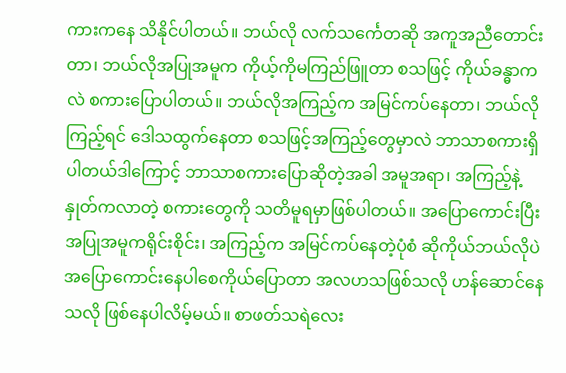ကားကနေ သိနိုင်ပါတယ်။ ဘယ်လို လက်သင်္ကေတဆို အကူအညီတောင်းတာ၊ ဘယ်လိုအပြုအမူက ကိုယ့်ကိုမကြည်ဖြူတာ စသဖြင့် ကိုယ်ခန္ဓာကလဲ စကားပြောပါတယ်။ ဘယ်လိုအကြည့်က အမြင်ကပ်နေတာ၊ ဘယ်လိုကြည့်ရင် ဒေါသထွက်နေတာ စသဖြင့်အကြည့်တွေမှာလဲ ဘာသာစကားရှိပါတယ်ဒါကြောင့် ဘာသာစကားပြောဆိုတဲ့အခါ အမူအရာ၊ အကြည့်နဲ့ နှုတ်ကလာတဲ့ စကားတွေကို သတိမူရမှာဖြစ်ပါတယ်။ အပြောကောင်းပြီး အပြုအမူကရိုင်းစိုင်း၊ အကြည့်က အမြင်ကပ်နေတဲ့ပုံစံ ဆိုကိုယ်ဘယ်လိုပဲအပြောကောင်းနေပါစေကိုယ်ပြောတာ အလဟသဖြစ်သလို ဟန်ဆောင်နေသလို ဖြစ်နေပါလိမ့်မယ်။ စာဖတ်သရဲလေး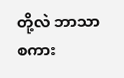တို့လဲ ဘာသာစကား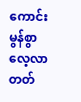ကောင်းမွန်စွာလေ့လာတတ်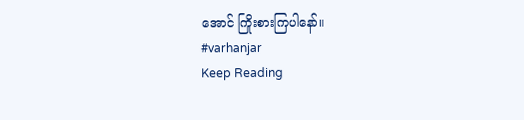အောင် ကြိုးစားကြပါနော်။
#varhanjar
Keep Reading